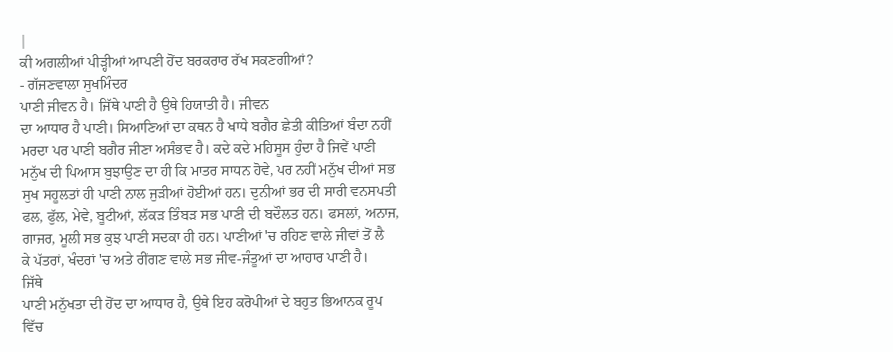|
ਕੀ ਅਗਲੀਆਂ ਪੀੜ੍ਹੀਆਂ ਆਪਣੀ ਹੋਂਦ ਬਰਕਰਾਰ ਰੱਖ ਸਕਣਗੀਆਂ?
- ਗੱਜਣਵਾਲਾ ਸੁਖਮਿੰਦਰ
ਪਾਣੀ ਜੀਵਨ ਹੈ। ਜਿੱਥੇ ਪਾਣੀ ਹੈ ਉਥੇ ਹਿਯਾਤੀ ਹੈ। ਜੀਵਨ
ਦਾ ਆਧਾਰ ਹੈ ਪਾਣੀ। ਸਿਆਣਿਆਂ ਦਾ ਕਥਨ ਹੈ ਖਾਧੇ ਬਗੈਰ ਛੇਤੀ ਕੀਤਿਆਂ ਬੰਦਾ ਨਹੀਂ
ਮਰਦਾ ਪਰ ਪਾਣੀ ਬਗੈਰ ਜੀਣਾ ਅਸੰਭਵ ਹੈ। ਕਦੇ ਕਦੇ ਮਹਿਸੂਸ ਹੁੰਦਾ ਹੈ ਜਿਵੇਂ ਪਾਣੀ
ਮਨੁੱਖ ਦੀ ਪਿਆਸ ਬੁਝਾਉਣ ਦਾ ਹੀ ਕਿ ਮਾਤਰ ਸਾਧਨ ਹੋਵੇ, ਪਰ ਨਹੀਂ ਮਨੁੱਖ ਦੀਆਂ ਸਭ
ਸੁਖ ਸਹੂਲਤਾਂ ਹੀ ਪਾਣੀ ਨਾਲ ਜੁੜੀਆਂ ਹੋਈਆਂ ਹਨ। ਦੁਨੀਆਂ ਭਰ ਦੀ ਸਾਰੀ ਵਨਸਪਤੀ
ਫਲ, ਫੁੱਲ, ਮੇਵੇ, ਬੂਟੀਆਂ, ਲੱਕੜ ਤਿੰਬੜ ਸਭ ਪਾਣੀ ਦੀ ਬਦੌਲਤ ਹਨ। ਫਸਲਾਂ, ਅਨਾਜ,
ਗਾਜਰ, ਮੂਲੀ ਸਭ ਕੁਝ ਪਾਣੀ ਸਦਕਾ ਹੀ ਹਨ। ਪਾਣੀਆਂ 'ਚ ਰਹਿਣ ਵਾਲੇ ਜੀਵਾਂ ਤੋਂ ਲੈ
ਕੇ ਪੱਤਰਾਂ, ਖੰਦਰਾਂ 'ਚ ਅਤੇ ਰੀਂਗਣ ਵਾਲੇ ਸਭ ਜੀਵ-ਜੰਤੂਆਂ ਦਾ ਆਹਾਰ ਪਾਣੀ ਹੈ।
ਜਿੱਥੇ
ਪਾਣੀ ਮਨੁੱਖਤਾ ਦੀ ਹੋਂਦ ਦਾ ਆਧਾਰ ਹੈ, ਉਥੇ ਇਹ ਕਰੋਪੀਆਂ ਦੇ ਬਹੁਤ ਭਿਆਨਕ ਰੂਪ
ਵਿੱਚ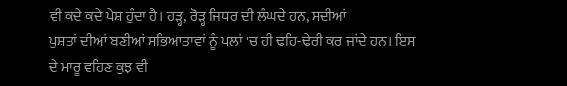ਵੀ ਕਦੇ ਕਦੇ ਪੇਸ਼ ਹੁੰਦਾ ਹੈ। ਹੜ੍ਹ, ਰੋੜ੍ਹ ਜਿਧਰ ਦੀ ਲੰਘਦੇ ਹਨ, ਸਦੀਆਂ
ਪੁਸ਼ਤਾਂ ਦੀਆਂ ਬਣੀਆਂ ਸਭਿਆਤਾਵਾਂ ਨੂੰ ਪਲਾਂ 'ਚ ਹੀ ਢਹਿ-ਢੇਰੀ ਕਰ ਜਾਂਦੇ ਹਨ। ਇਸ
ਦੇ ਮਾਰੂ ਵਹਿਣ ਕੁਝ ਵੀ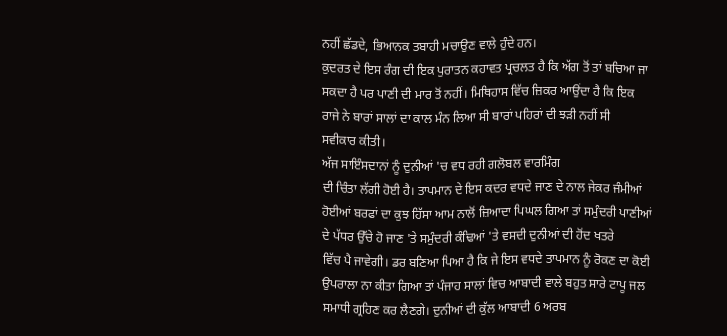ਨਹੀਂ ਛੱਡਦੇ, ਭਿਆਨਕ ਤਬਾਹੀ ਮਚਾਉਣ ਵਾਲੇ ਹੁੰਦੇ ਹਨ।
ਕੁਦਰਤ ਦੇ ਇਸ ਰੰਗ ਦੀ ਇਕ ਪੁਰਾਤਨ ਕਹਾਵਤ ਪ੍ਰਚਲਤ ਹੈ ਕਿ ਅੱਗ ਤੋਂ ਤਾਂ ਬਚਿਆ ਜਾ
ਸਕਦਾ ਹੈ ਪਰ ਪਾਣੀ ਦੀ ਮਾਰ ਤੋਂ ਨਹੀਂ। ਮਿਥਿਹਾਸ ਵਿੱਚ ਜ਼ਿਕਰ ਆਉਂਦਾ ਹੈ ਕਿ ਇਕ
ਰਾਜੇ ਨੇ ਬਾਰਾਂ ਸਾਲਾਂ ਦਾ ਕਾਲ ਮੰਨ ਲਿਆ ਸੀ ਬਾਰਾਂ ਪਹਿਰਾਂ ਦੀ ਝੜੀ ਨਹੀਂ ਸੀ
ਸਵੀਕਾਰ ਕੀਤੀ।
ਅੱਜ ਸਾਇੰਸਦਾਨਾਂ ਨੂੰ ਦੁਨੀਆਂ 'ਚ ਵਧ ਰਹੀ ਗਲੋਬਲ ਵਾਰਮਿੰਗ
ਦੀ ਚਿੰਤਾ ਲੱਗੀ ਹੋਈ ਹੈ। ਤਾਪਮਾਨ ਦੇ ਇਸ ਕਦਰ ਵਧਦੇ ਜਾਣ ਦੇ ਨਾਲ ਜੇਕਰ ਜੰਮੀਆਂ
ਹੋਈਆਂ ਬਰਫਾਂ ਦਾ ਕੁਝ ਹਿੱਸਾ ਆਮ ਨਾਲੋਂ ਜ਼ਿਆਦਾ ਪਿਘਲ ਗਿਆ ਤਾਂ ਸਮੁੰਦਰੀ ਪਾਣੀਆਂ
ਦੇ ਪੱਧਰ ਉੱਚੇ ਹੋ ਜਾਣ 'ਤੇ ਸਮੁੰਦਰੀ ਕੰਢਿਆਂ 'ਤੇ ਵਸਦੀ ਦੁਨੀਆਂ ਦੀ ਹੋਂਦ ਖਤਰੇ
ਵਿੱਚ ਪੈ ਜਾਵੇਗੀ। ਡਰ ਬਣਿਆ ਪਿਆ ਹੈ ਕਿ ਜੇ ਇਸ ਵਧਦੇ ਤਾਪਮਾਨ ਨੂੰ ਰੋਕਣ ਦਾ ਕੋਈ
ਉਪਰਾਲਾ ਨਾ ਕੀਤਾ ਗਿਆ ਤਾਂ ਪੰਜਾਹ ਸਾਲਾਂ ਵਿਚ ਆਬਾਦੀ ਵਾਲੇ ਬਹੁਤ ਸਾਰੇ ਟਾਪੂ ਜਲ
ਸਮਾਧੀ ਗ੍ਰਹਿਣ ਕਰ ਲੈਣਗੇ। ਦੁਨੀਆਂ ਦੀ ਕੁੱਲ ਆਬਾਦੀ 6 ਅਰਬ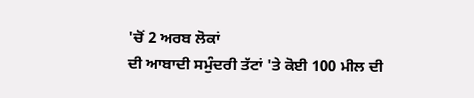'ਚੋਂ 2 ਅਰਬ ਲੋਕਾਂ
ਦੀ ਆਬਾਦੀ ਸਮੁੰਦਰੀ ਤੱਟਾਂ 'ਤੇ ਕੋਈ 100 ਮੀਲ ਦੀ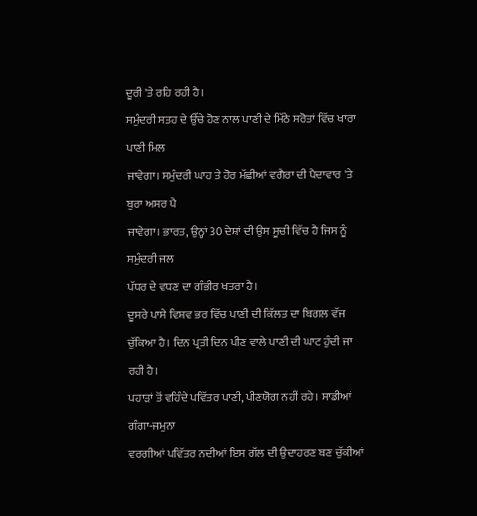ਦੂਰੀ 'ਤੇ ਰਹਿ ਰਹੀ ਹੈ।
ਸਮੁੰਦਰੀ ਸਤਹ ਦੇ ਉੱਚੇ ਹੋਣ ਨਾਲ ਪਾਣੀ ਦੇ ਮਿੱਠੇ ਸਰੋਤਾਂ ਵਿੱਚ ਖਾਰਾ ਪਾਣੀ ਮਿਲ
ਜਾਵੇਗਾ। ਸਮੁੰਦਰੀ ਘਾਹ ਤੇ ਹੋਰ ਮੱਛੀਆਂ ਵਗੈਰਾ ਦੀ ਪੈਦਾਵਾਰ 'ਤੇ ਬੁਰਾ ਅਸਰ ਪੈ
ਜਾਵੇਗਾ। ਭਾਰਤ, ਉਨ੍ਹਾਂ 30 ਦੇਸ਼ਾਂ ਦੀ ਉਸ ਸੂਚੀ ਵਿੱਚ ਹੈ ਜਿਸ ਨੂੰ ਸਮੁੰਦਰੀ ਜਲ
ਪੱਧਰ ਦੇ ਵਧਣ ਦਾ ਗੰਭੀਰ ਖਤਰਾ ਹੈ।
ਦੂਸਰੇ ਪਾਸੇ ਵਿਸ਼ਵ ਭਰ ਵਿੱਚ ਪਾਣੀ ਦੀ ਕਿੱਲਤ ਦਾ ਬਿਗਲ ਵੱਜ
ਚੁੱਕਿਆ ਹੈ। ਦਿਨ ਪ੍ਰਤੀ ਦਿਨ ਪੀਣ ਵਾਲੇ ਪਾਣੀ ਦੀ ਘਾਟ ਹੁੰਦੀ ਜਾ ਰਹੀ ਹੈ।
ਪਹਾੜਾਂ ਤੋਂ ਵਹਿੰਦੇ ਪਵਿੱਤਰ ਪਾਣੀ, ਪੀਣਯੋਗ ਨਹੀਂ ਰਹੇ। ਸਾਡੀਆਂ ਗੰਗਾ-ਜਮੁਨਾ
ਵਰਗੀਆਂ ਪਵਿੱਤਰ ਨਦੀਆਂ ਇਸ ਗੱਲ ਦੀ ਉਦਾਹਰਣ ਬਣ ਚੁੱਕੀਆਂ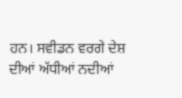ਹਨ। ਸਵੀਡਨ ਵਰਗੇ ਦੇਸ਼
ਦੀਆਂ ਅੱਧੀਆਂ ਨਦੀਆਂ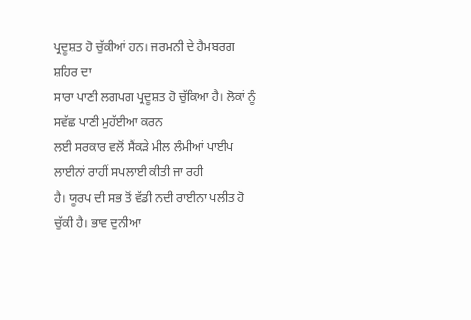ਪ੍ਰਦੂਸ਼ਤ ਹੋ ਚੁੱਕੀਆਂ ਹਨ। ਜਰਮਨੀ ਦੇ ਹੈਮਬਰਗ ਸ਼ਹਿਰ ਦਾ
ਸਾਰਾ ਪਾਣੀ ਲਗਪਗ ਪ੍ਰਦੂਸ਼ਤ ਹੋ ਚੁੱਕਿਆ ਹੈ। ਲੋਕਾਂ ਨੂੰ ਸਵੱਛ ਪਾਣੀ ਮੁਹੱਈਆ ਕਰਨ
ਲਈ ਸਰਕਾਰ ਵਲੋਂ ਸੈਂਕੜੇ ਮੀਲ ਲੰਮੀਆਂ ਪਾਈਪ ਲਾਈਨਾਂ ਰਾਹੀਂ ਸਪਲਾਈ ਕੀਤੀ ਜਾ ਰਹੀ
ਹੈ। ਯੂਰਪ ਦੀ ਸਭ ਤੋਂ ਵੱਡੀ ਨਦੀ ਰਾਈਨਾ ਪਲੀਤ ਹੋ ਚੁੱਕੀ ਹੈ। ਭਾਵ ਦੁਨੀਆ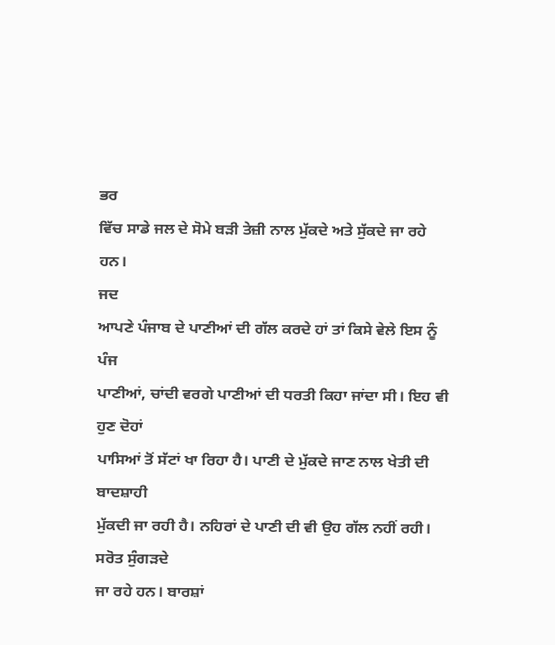ਭਰ
ਵਿੱਚ ਸਾਡੇ ਜਲ ਦੇ ਸੋਮੇ ਬੜੀ ਤੇਜ਼ੀ ਨਾਲ ਮੁੱਕਦੇ ਅਤੇ ਸੁੱਕਦੇ ਜਾ ਰਹੇ ਹਨ।
ਜਦ
ਆਪਣੇ ਪੰਜਾਬ ਦੇ ਪਾਣੀਆਂ ਦੀ ਗੱਲ ਕਰਦੇ ਹਾਂ ਤਾਂ ਕਿਸੇ ਵੇਲੇ ਇਸ ਨੂੰ ਪੰਜ
ਪਾਣੀਆਂ, ਚਾਂਦੀ ਵਰਗੇ ਪਾਣੀਆਂ ਦੀ ਧਰਤੀ ਕਿਹਾ ਜਾਂਦਾ ਸੀ। ਇਹ ਵੀ ਹੁਣ ਦੋਹਾਂ
ਪਾਸਿਆਂ ਤੋਂ ਸੱਟਾਂ ਖਾ ਰਿਹਾ ਹੈ। ਪਾਣੀ ਦੇ ਮੁੱਕਦੇ ਜਾਣ ਨਾਲ ਖੇਤੀ ਦੀ ਬਾਦਸ਼ਾਹੀ
ਮੁੱਕਦੀ ਜਾ ਰਹੀ ਹੈ। ਨਹਿਰਾਂ ਦੇ ਪਾਣੀ ਦੀ ਵੀ ਉਹ ਗੱਲ ਨਹੀਂ ਰਹੀ। ਸਰੋਤ ਸੁੰਗੜਦੇ
ਜਾ ਰਹੇ ਹਨ। ਬਾਰਸ਼ਾਂ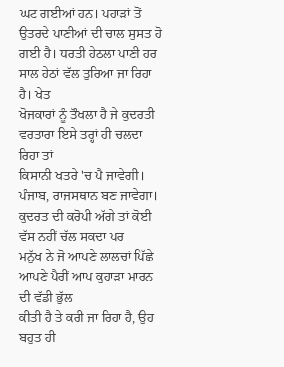ਘਟ ਗਈਆਂ ਹਨ। ਪਹਾੜਾਂ ਤੋਂ ਉਤਰਦੇ ਪਾਣੀਆਂ ਦੀ ਚਾਲ ਸੁਸਤ ਹੋ
ਗਈ ਹੈ। ਧਰਤੀ ਹੇਠਲਾ ਪਾਣੀ ਹਰ ਸਾਲ ਹੇਠਾਂ ਵੱਲ ਤੁਰਿਆ ਜਾ ਰਿਹਾ ਹੈ। ਖੇਤ
ਖੋਜਕਾਰਾਂ ਨੂੰ ਤੌਖਲਾ ਹੈ ਜੇ ਕੁਦਰਤੀ ਵਰਤਾਰਾ ਇਸੇ ਤਰ੍ਹਾਂ ਹੀ ਚਲਦਾ ਰਿਹਾ ਤਾਂ
ਕਿਸਾਨੀ ਖਤਰੇ 'ਚ ਪੈ ਜਾਵੇਗੀ। ਪੰਜਾਬ, ਰਾਜਸਥਾਨ ਬਣ ਜਾਵੇਗਾ।
ਕੁਦਰਤ ਦੀ ਕਰੋਪੀ ਅੱਗੇ ਤਾਂ ਕੋਈ ਵੱਸ ਨਹੀਂ ਚੱਲ ਸਕਦਾ ਪਰ
ਮਨੁੱਖ ਨੇ ਜੋ ਆਪਣੇ ਲਾਲਚਾਂ ਪਿੱਛੇ ਆਪਣੇ ਪੈਰੀਂ ਆਪ ਕੁਹਾੜਾ ਮਾਰਨ ਦੀ ਵੱਡੀ ਭੁੱਲ
ਕੀਤੀ ਹੈ ਤੇ ਕਰੀ ਜਾ ਰਿਹਾ ਹੈ, ਉਹ ਬਹੁਤ ਹੀ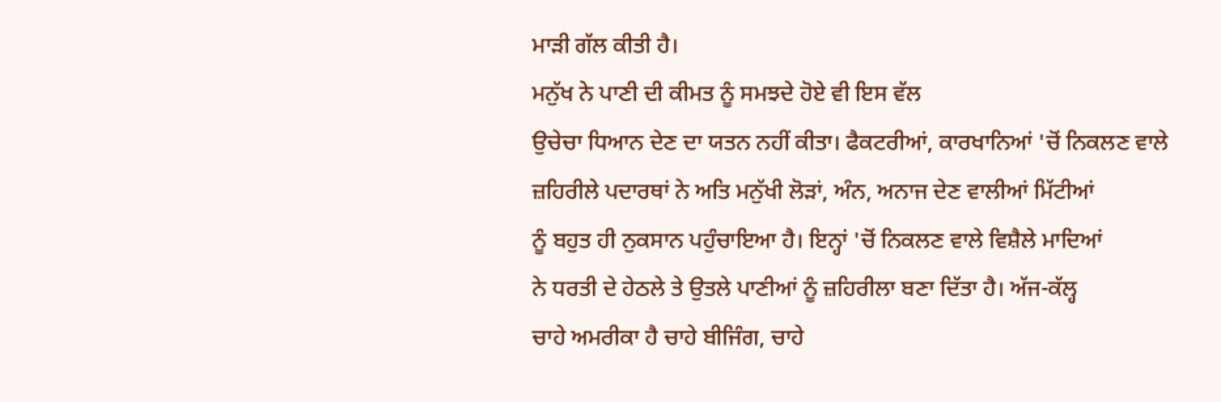ਮਾੜੀ ਗੱਲ ਕੀਤੀ ਹੈ।
ਮਨੁੱਖ ਨੇ ਪਾਣੀ ਦੀ ਕੀਮਤ ਨੂੰ ਸਮਝਦੇ ਹੋਏ ਵੀ ਇਸ ਵੱਲ
ਉਚੇਚਾ ਧਿਆਨ ਦੇਣ ਦਾ ਯਤਨ ਨਹੀਂ ਕੀਤਾ। ਫੈਕਟਰੀਆਂ, ਕਾਰਖਾਨਿਆਂ 'ਚੋਂ ਨਿਕਲਣ ਵਾਲੇ
ਜ਼ਹਿਰੀਲੇ ਪਦਾਰਥਾਂ ਨੇ ਅਤਿ ਮਨੁੱਖੀ ਲੋੜਾਂ, ਅੰਨ, ਅਨਾਜ ਦੇਣ ਵਾਲੀਆਂ ਮਿੱਟੀਆਂ
ਨੂੰ ਬਹੁਤ ਹੀ ਨੁਕਸਾਨ ਪਹੁੰਚਾਇਆ ਹੈ। ਇਨ੍ਹਾਂ 'ਚੋਂ ਨਿਕਲਣ ਵਾਲੇ ਵਿਸ਼ੈਲੇ ਮਾਦਿਆਂ
ਨੇ ਧਰਤੀ ਦੇ ਹੇਠਲੇ ਤੇ ਉਤਲੇ ਪਾਣੀਆਂ ਨੂੰ ਜ਼ਹਿਰੀਲਾ ਬਣਾ ਦਿੱਤਾ ਹੈ। ਅੱਜ-ਕੱਲ੍ਹ
ਚਾਹੇ ਅਮਰੀਕਾ ਹੈ ਚਾਹੇ ਬੀਜਿੰਗ, ਚਾਹੇ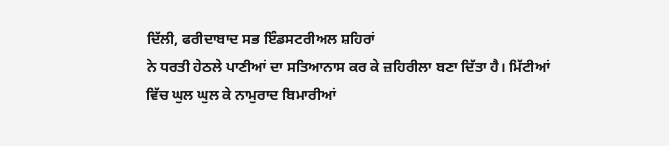ਦਿੱਲੀ, ਫਰੀਦਾਬਾਦ ਸਭ ਇੰਡਸਟਰੀਅਲ ਸ਼ਹਿਰਾਂ
ਨੇ ਧਰਤੀ ਹੇਠਲੇ ਪਾਣੀਆਂ ਦਾ ਸਤਿਆਨਾਸ ਕਰ ਕੇ ਜ਼ਹਿਰੀਲਾ ਬਣਾ ਦਿੱਤਾ ਹੈ। ਮਿੱਟੀਆਂ
ਵਿੱਚ ਘੁਲ ਘੁਲ ਕੇ ਨਾਮੁਰਾਦ ਬਿਮਾਰੀਆਂ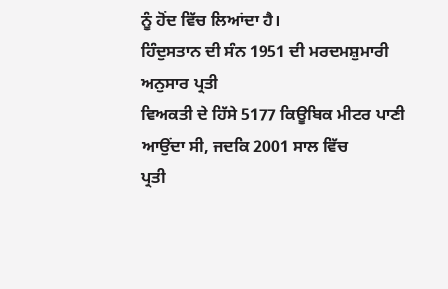ਨੂੰ ਹੋਂਦ ਵਿੱਚ ਲਿਆਂਦਾ ਹੈ।
ਹਿੰਦੁਸਤਾਨ ਦੀ ਸੰਨ 1951 ਦੀ ਮਰਦਮਸ਼ੁਮਾਰੀ ਅਨੁਸਾਰ ਪ੍ਰਤੀ
ਵਿਅਕਤੀ ਦੇ ਹਿੱਸੇ 5177 ਕਿਊਬਿਕ ਮੀਟਰ ਪਾਣੀ ਆਉਂਦਾ ਸੀ, ਜਦਕਿ 2001 ਸਾਲ ਵਿੱਚ
ਪ੍ਰਤੀ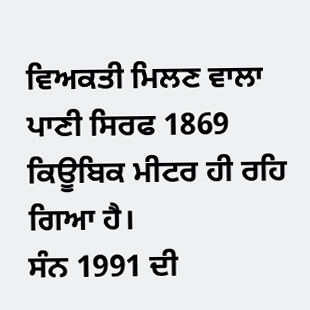ਵਿਅਕਤੀ ਮਿਲਣ ਵਾਲਾ ਪਾਣੀ ਸਿਰਫ 1869 ਕਿਊਬਿਕ ਮੀਟਰ ਹੀ ਰਹਿ ਗਿਆ ਹੈ।
ਸੰਨ 1991 ਦੀ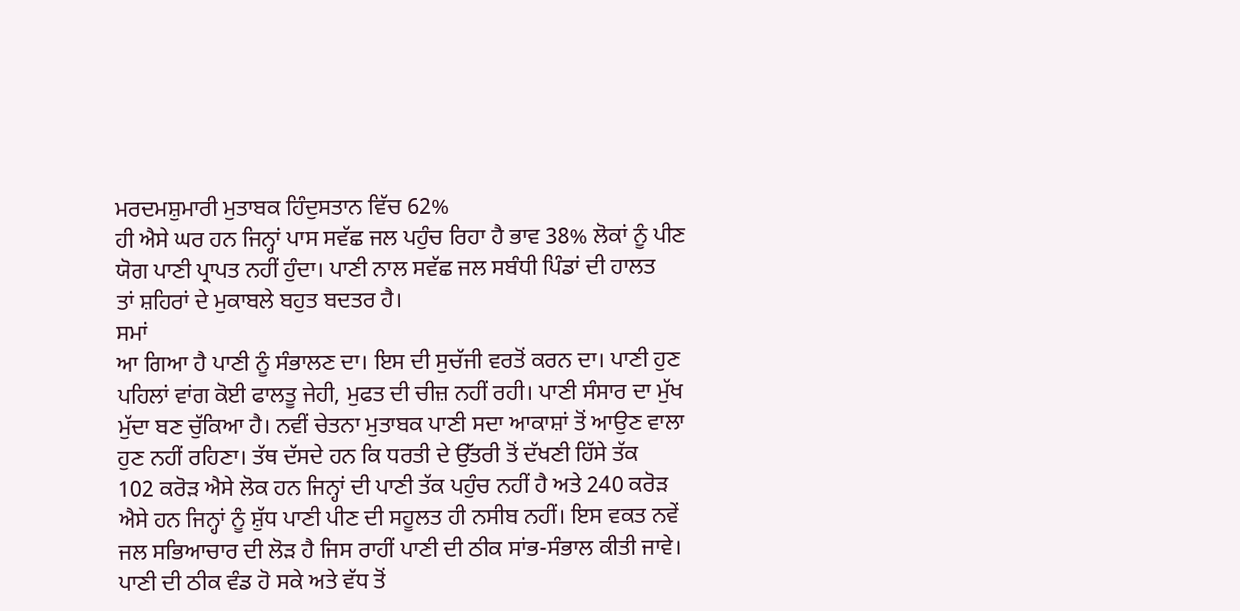ਮਰਦਮਸ਼ੁਮਾਰੀ ਮੁਤਾਬਕ ਹਿੰਦੁਸਤਾਨ ਵਿੱਚ 62%
ਹੀ ਐਸੇ ਘਰ ਹਨ ਜਿਨ੍ਹਾਂ ਪਾਸ ਸਵੱਛ ਜਲ ਪਹੁੰਚ ਰਿਹਾ ਹੈ ਭਾਵ 38% ਲੋਕਾਂ ਨੂੰ ਪੀਣ
ਯੋਗ ਪਾਣੀ ਪ੍ਰਾਪਤ ਨਹੀਂ ਹੁੰਦਾ। ਪਾਣੀ ਨਾਲ ਸਵੱਛ ਜਲ ਸਬੰਧੀ ਪਿੰਡਾਂ ਦੀ ਹਾਲਤ
ਤਾਂ ਸ਼ਹਿਰਾਂ ਦੇ ਮੁਕਾਬਲੇ ਬਹੁਤ ਬਦਤਰ ਹੈ।
ਸਮਾਂ
ਆ ਗਿਆ ਹੈ ਪਾਣੀ ਨੂੰ ਸੰਭਾਲਣ ਦਾ। ਇਸ ਦੀ ਸੁਚੱਜੀ ਵਰਤੋਂ ਕਰਨ ਦਾ। ਪਾਣੀ ਹੁਣ
ਪਹਿਲਾਂ ਵਾਂਗ ਕੋਈ ਫਾਲਤੂ ਜੇਹੀ, ਮੁਫਤ ਦੀ ਚੀਜ਼ ਨਹੀਂ ਰਹੀ। ਪਾਣੀ ਸੰਸਾਰ ਦਾ ਮੁੱਖ
ਮੁੱਦਾ ਬਣ ਚੁੱਕਿਆ ਹੈ। ਨਵੀਂ ਚੇਤਨਾ ਮੁਤਾਬਕ ਪਾਣੀ ਸਦਾ ਆਕਾਸ਼ਾਂ ਤੋਂ ਆਉਣ ਵਾਲਾ
ਹੁਣ ਨਹੀਂ ਰਹਿਣਾ। ਤੱਥ ਦੱਸਦੇ ਹਨ ਕਿ ਧਰਤੀ ਦੇ ਉੱਤਰੀ ਤੋਂ ਦੱਖਣੀ ਹਿੱਸੇ ਤੱਕ
102 ਕਰੋੜ ਐਸੇ ਲੋਕ ਹਨ ਜਿਨ੍ਹਾਂ ਦੀ ਪਾਣੀ ਤੱਕ ਪਹੁੰਚ ਨਹੀਂ ਹੈ ਅਤੇ 240 ਕਰੋੜ
ਐਸੇ ਹਨ ਜਿਨ੍ਹਾਂ ਨੂੰ ਸ਼ੁੱਧ ਪਾਣੀ ਪੀਣ ਦੀ ਸਹੂਲਤ ਹੀ ਨਸੀਬ ਨਹੀਂ। ਇਸ ਵਕਤ ਨਵੇਂ
ਜਲ ਸਭਿਆਚਾਰ ਦੀ ਲੋੜ ਹੈ ਜਿਸ ਰਾਹੀਂ ਪਾਣੀ ਦੀ ਠੀਕ ਸਾਂਭ-ਸੰਭਾਲ ਕੀਤੀ ਜਾਵੇ।
ਪਾਣੀ ਦੀ ਠੀਕ ਵੰਡ ਹੋ ਸਕੇ ਅਤੇ ਵੱਧ ਤੋਂ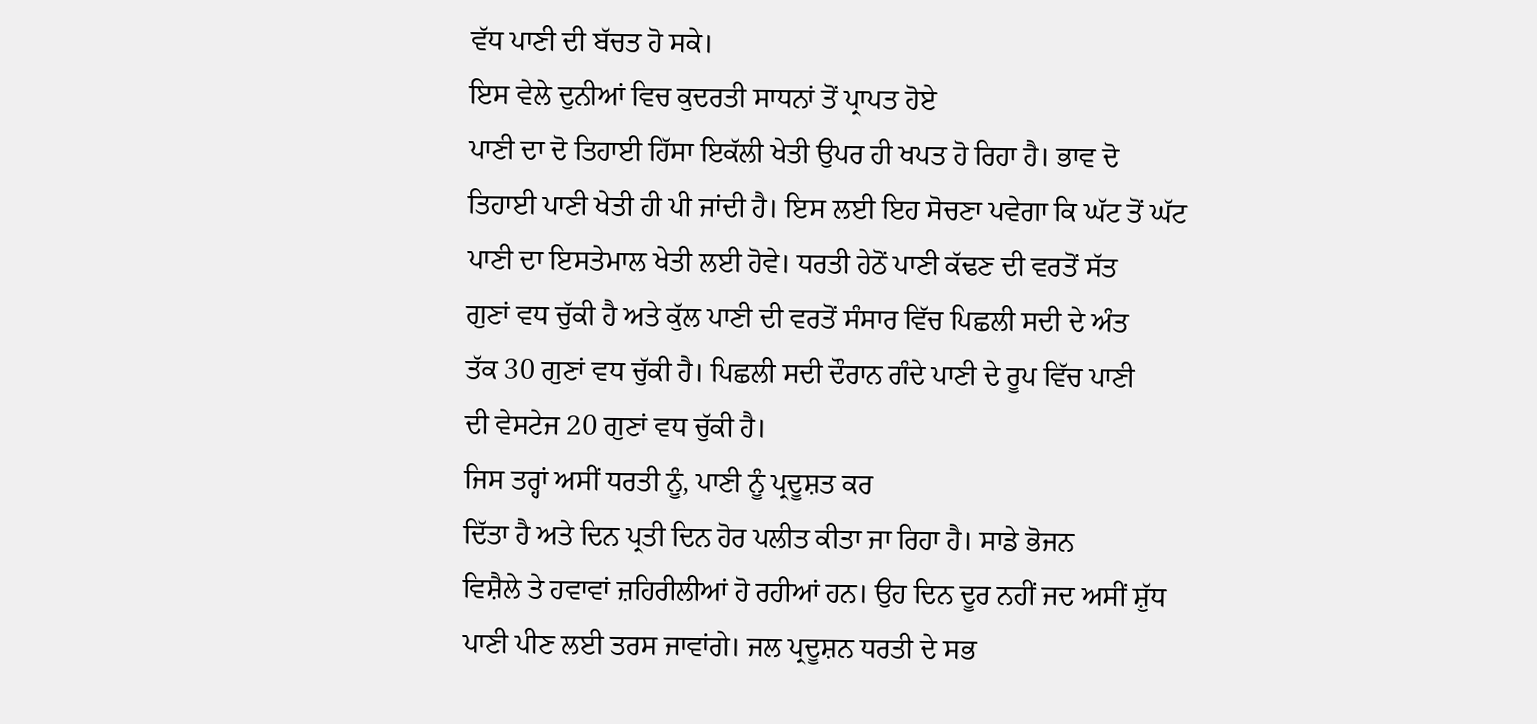ਵੱਧ ਪਾਣੀ ਦੀ ਬੱਚਤ ਹੋ ਸਕੇ।
ਇਸ ਵੇਲੇ ਦੁਨੀਆਂ ਵਿਚ ਕੁਦਰਤੀ ਸਾਧਨਾਂ ਤੋਂ ਪ੍ਰਾਪਤ ਹੋਏ
ਪਾਣੀ ਦਾ ਦੋ ਤਿਹਾਈ ਹਿੱਸਾ ਇਕੱਲੀ ਖੇਤੀ ਉਪਰ ਹੀ ਖਪਤ ਹੋ ਰਿਹਾ ਹੈ। ਭਾਵ ਦੋ
ਤਿਹਾਈ ਪਾਣੀ ਖੇਤੀ ਹੀ ਪੀ ਜਾਂਦੀ ਹੈ। ਇਸ ਲਈ ਇਹ ਸੋਚਣਾ ਪਵੇਗਾ ਕਿ ਘੱਟ ਤੋਂ ਘੱਟ
ਪਾਣੀ ਦਾ ਇਸਤੇਮਾਲ ਖੇਤੀ ਲਈ ਹੋਵੇ। ਧਰਤੀ ਹੇਠੋਂ ਪਾਣੀ ਕੱਢਣ ਦੀ ਵਰਤੋਂ ਸੱਤ
ਗੁਣਾਂ ਵਧ ਚੁੱਕੀ ਹੈ ਅਤੇ ਕੁੱਲ ਪਾਣੀ ਦੀ ਵਰਤੋਂ ਸੰਸਾਰ ਵਿੱਚ ਪਿਛਲੀ ਸਦੀ ਦੇ ਅੰਤ
ਤੱਕ 30 ਗੁਣਾਂ ਵਧ ਚੁੱਕੀ ਹੈ। ਪਿਛਲੀ ਸਦੀ ਦੌਰਾਨ ਗੰਦੇ ਪਾਣੀ ਦੇ ਰੂਪ ਵਿੱਚ ਪਾਣੀ
ਦੀ ਵੇਸਟੇਜ 20 ਗੁਣਾਂ ਵਧ ਚੁੱਕੀ ਹੈ।
ਜਿਸ ਤਰ੍ਹਾਂ ਅਸੀਂ ਧਰਤੀ ਨੂੰ, ਪਾਣੀ ਨੂੰ ਪ੍ਰਦੂਸ਼ਤ ਕਰ
ਦਿੱਤਾ ਹੈ ਅਤੇ ਦਿਨ ਪ੍ਰਤੀ ਦਿਨ ਹੋਰ ਪਲੀਤ ਕੀਤਾ ਜਾ ਰਿਹਾ ਹੈ। ਸਾਡੇ ਭੋਜਨ
ਵਿਸ਼ੈਲੇ ਤੇ ਹਵਾਵਾਂ ਜ਼ਹਿਰੀਲੀਆਂ ਹੋ ਰਹੀਆਂ ਹਨ। ਉਹ ਦਿਨ ਦੂਰ ਨਹੀਂ ਜਦ ਅਸੀਂ ਸ਼ੁੱਧ
ਪਾਣੀ ਪੀਣ ਲਈ ਤਰਸ ਜਾਵਾਂਗੇ। ਜਲ ਪ੍ਰਦੂਸ਼ਨ ਧਰਤੀ ਦੇ ਸਭ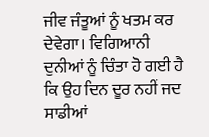ਜੀਵ ਜੰਤੂਆਂ ਨੂੰ ਖਤਮ ਕਰ
ਦੇਵੇਗਾ। ਵਿਗਿਆਨੀ ਦੁਨੀਆਂ ਨੂੰ ਚਿੰਤਾ ਹੋ ਗਈ ਹੈ ਕਿ ਉਹ ਦਿਨ ਦੂਰ ਨਹੀਂ ਜਦ
ਸਾਡੀਆਂ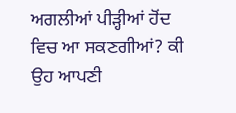ਅਗਲੀਆਂ ਪੀੜ੍ਹੀਆਂ ਹੋਂਦ ਵਿਚ ਆ ਸਕਣਗੀਆਂ? ਕੀ ਉਹ ਆਪਣੀ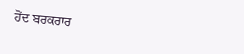ਹੋਂਦ ਬਰਕਰਾਰ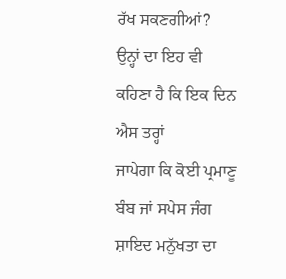ਰੱਖ ਸਕਣਗੀਆਂ?
ਉਨ੍ਹਾਂ ਦਾ ਇਹ ਵੀ ਕਹਿਣਾ ਹੈ ਕਿ ਇਕ ਦਿਨ ਐਸ ਤਰ੍ਹਾਂ
ਜਾਪੇਗਾ ਕਿ ਕੋਈ ਪ੍ਰਮਾਣੂ ਬੰਬ ਜਾਂ ਸਪੇਸ ਜੰਗ ਸ਼ਾਇਦ ਮਨੁੱਖਤਾ ਦਾ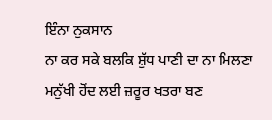ਇੰਨਾ ਨੁਕਸਾਨ
ਨਾ ਕਰ ਸਕੇ ਬਲਕਿ ਸ਼ੁੱਧ ਪਾਣੀ ਦਾ ਨਾ ਮਿਲਣਾ ਮਨੁੱਖੀ ਹੋਂਦ ਲਈ ਜ਼ਰੂਰ ਖਤਰਾ ਬਣ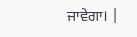ਜਾਵੇਗਾ। |